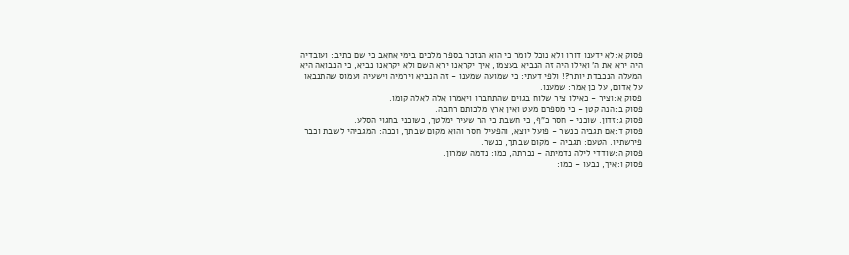פסוק א:לא ידענו דורו ולא נוכל לומר כי הוא הנזכר בספר מלכים בימי אחאב כי שם כתיב: ועובדיה היה ירא את ה' ואילו היה זה הנביא בעצמו, איך יקראנו ירא השם ולא יקראנו נביא, כי הנבואה היא המעלה הנכבדת יותר?! ולפי דעתי: כי שמועה שמענו - זה הנביא וירמיה וישעיה ועמוס שהתנבאו על אדום, על כן אמר: שמענו.
פסוק א:וציר - כאילו ציר שלוח בגוים שהתחברו ויאמרו אלה לאלה קומו.
פסוק ב:הנה קטן - כי מספרם מעט ואין ארץ מלכותם רחבה.
פסוק ג:זדון. שוכני - חסר כ"ף, כי חשבת כי הר שעיר ימלטך, כשוכני בחגוי הסלע.
פסוק ד:אם תגביה כנשר - פועל יוצא, והפעיל חסר והוא מקום שבתך, וככה: המגביהי לשבת וכבר פירשתיו. הטעם: תגביה - מקום שבתך, כנשר.
פסוק ה:שודדי לילה נדמיתה - נכרתה, כמו: נדמה שמרון.
פסוק ו:איך, נבעו - כמו: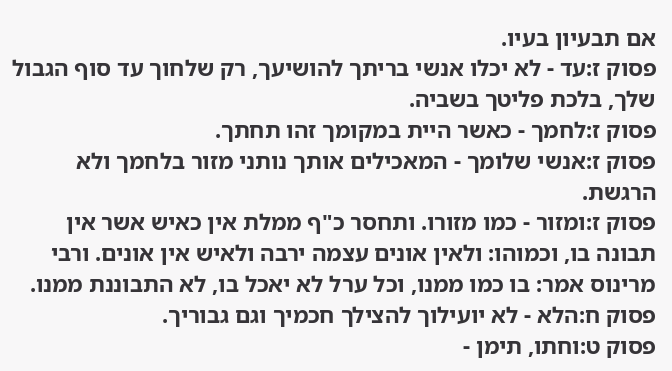אם תבעיון בעיו.
פסוק ז:עד - לא יכלו אנשי בריתך להושיעך, רק שלחוך עד סוף הגבול שלך, בלכת פליטך בשביה.
פסוק ז:לחמך - כאשר היית במקומך זהו תחתך.
פסוק ז:אנשי שלומך - המאכילים אותך נותני מזור בלחמך ולא הרגשת.
פסוק ז:ומזור - כמו מזורו. ותחסר כ"ף ממלת אין כאיש אשר אין תבונה בו, וכמוהו: ולאין אונים עצמה ירבה ולאיש אין אונים. ורבי מרינוס אמר: בו כמו ממנו, וכל ערל לא יאכל בו, לא התבוננת ממנו.
פסוק ח:הלא - לא יועילוך להצילך חכמיך וגם גבוריך.
פסוק ט:וחתו, תימן -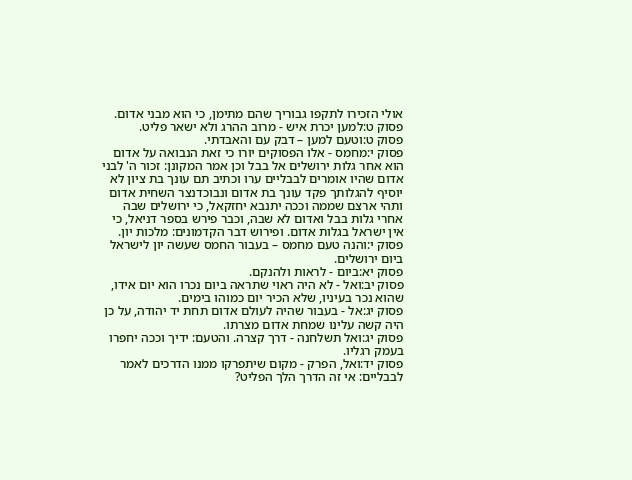אולי הזכירו לתקפו גבוריך שהם מתימן, כי הוא מבני אדום.
פסוק ט:למען יכרת איש - מרוב ההרג ולא ישאר פליט.
פסוק ט:וטעם למען – דבק עם והאבדתי.
פסוק י:מחמס - אלו הפסוקים יורו כי זאת הנבואה על אדום הוא אחר גלות ירושלים אל בבל וכן אמר המקונן: זכור ה' לבני אדום שהיו אומרים לבבליים ערו וכתיב תם עונך בת ציון לא יוסיף להגלותך פקד עונך בת אדום ונבוכדנצר השחית אדום ותהי ארצם שממה וככה יתנבא יחזקאל, כי ירושלים שבה אחרי גלות בבל ואדום לא שבה, וכבר פירש בספר דניאל, כי אין ישראל בגלות אדום. ופירוש דבר הקדמונים: מלכות יון.
פסוק י:והנה טעם מחמס – בעבור החמס שעשה יון לישראל ביום ירושלים.
פסוק יא:ביום - לראות ולהנקם.
פסוק יב:ואל - לא היה ראוי שתראה ביום נכרו הוא יום אידו, שהוא נכר בעיניו, שלא הכיר יום כמוהו בימים.
פסוק יג:אל - בעבור שהיה לעולם אדום תחת יד יהודה, על כן היה קשה עלינו שמחת אדום מצרתו.
פסוק יג:ואל תשלחנה - דרך קצרה. והטעם: ידיך וככה יחפרו בעמק רגליו.
פסוק יד:ואל, הפרק - מקום שיתפרקו ממנו הדרכים לאמר לבבליים: אי זה הדרך הלך הפליט?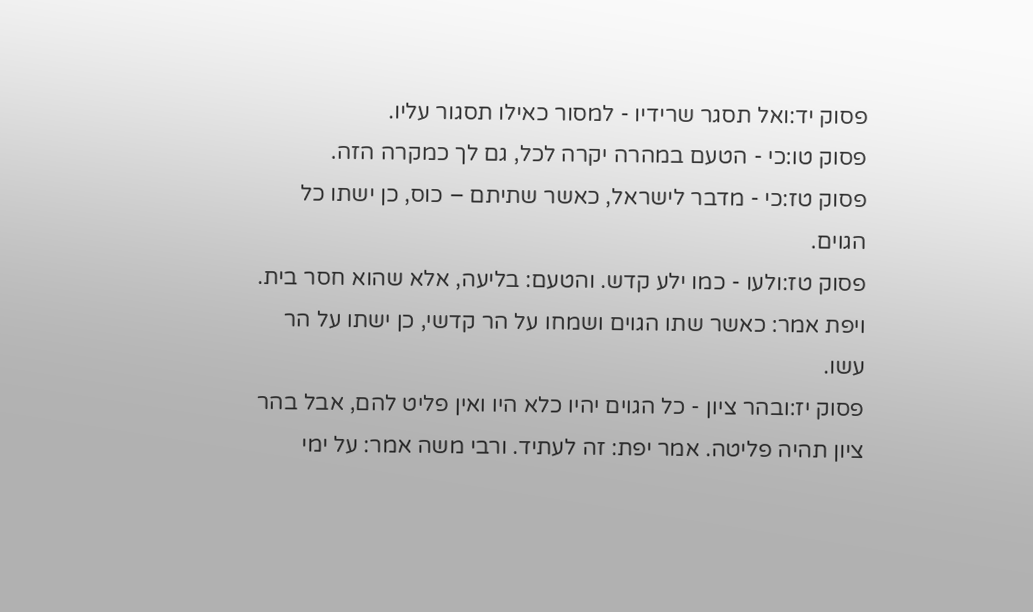פסוק יד:ואל תסגר שרידיו - למסור כאילו תסגור עליו.
פסוק טו:כי - הטעם במהרה יקרה לכל, גם לך כמקרה הזה.
פסוק טז:כי - מדבר לישראל, כאשר שתיתם – כוס, כן ישתו כל הגוים.
פסוק טז:ולעו - כמו ילע קדש. והטעם: בליעה, אלא שהוא חסר בית. ויפת אמר: כאשר שתו הגוים ושמחו על הר קדשי, כן ישתו על הר עשו.
פסוק יז:ובהר ציון - כל הגוים יהיו כלא היו ואין פליט להם, אבל בהר ציון תהיה פליטה. אמר יפת: זה לעתיד. ורבי משה אמר: על ימי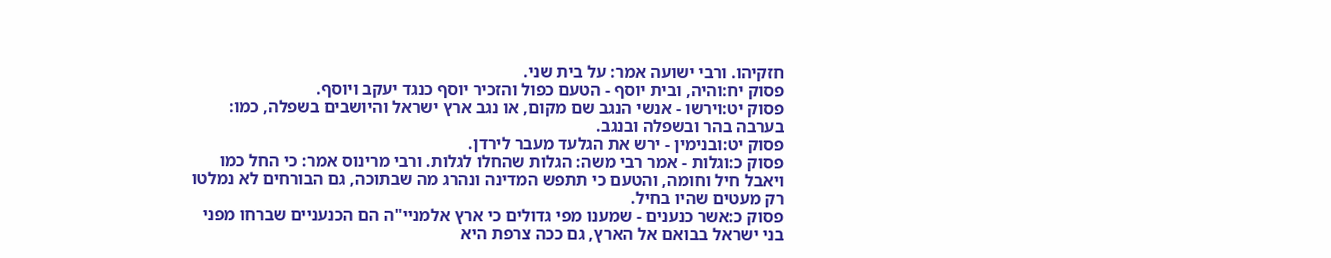חזקיהו. ורבי ישועה אמר: על בית שני.
פסוק יח:והיה, ובית יוסף - הטעם כפול והזכיר יוסף כנגד יעקב ויוסף.
פסוק יט:וירשו - אנשי הנגב שם מקום, או נגב ארץ ישראל והיושבים בשפלה, כמו: בערבה בהר ובשפלה ובנגב.
פסוק יט:ובנימין - ירש את הגלעד מעבר לירדן.
פסוק כ:וגלות - אמר רבי משה: הגלות שהחלו לגלות. ורבי מרינוס אמר: כי החל כמו ויאבל חיל וחומה, והטעם כי תתפש המדינה ונהרג מה שבתוכה, גם הבורחים לא נמלטו רק מעטים שהיו בחיל.
פסוק כ:אשר כנענים - שמענו מפי גדולים כי ארץ אלמניי"ה הם הכנעניים שברחו מפני בני ישראל בבואם אל הארץ, גם ככה צרפת היא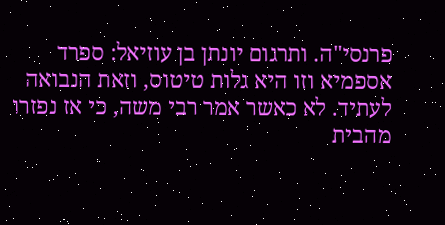פרנסי"ה. ותרגום יונתן בן עוזיאל: ספרד אספמיא וזו היא גלות טיטוס, וזאת הנבואה לעתיד. לא כאשר אמר רבי משה, כי אז נפזרו מהבית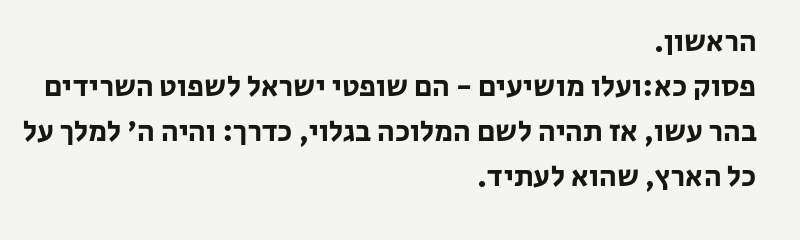הראשון.
פסוק כא:ועלו מושיעים - הם שופטי ישראל לשפוט השרידים בהר עשו, אז תהיה לשם המלוכה בגלוי, כדרך: והיה ה' למלך על כל הארץ, שהוא לעתיד.